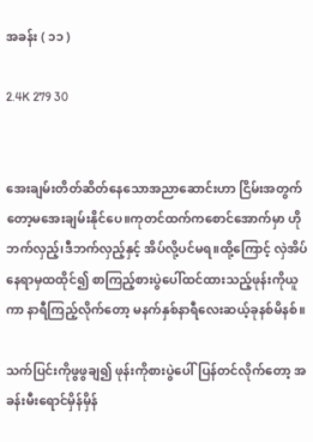အခန်း ( ၁၁ )

2.4K 279 30


အေးချမ်းတိတ်ဆိတ်နေသောအညာဆောင်းဟာ ငြိမ်းအတွက်တော့မအေးချမ်းနိုင်ပေ။ကုတင်ထက်ကစောင်အောက်မှာ ဟိုဘက်လှည့်၊ဒီဘက်လှည့်နှင့် အိပ်လို့ပင်မရ။ထို့ကြောင့် လှဲအိပ်နေရာမှထထိုင်၍ စာကြည့်စားပွဲပေါ်ထင်ထားသည့်ဖုန်းကိုယူကာ နာရီကြည့်လိုက်တော့ မနက်နှစ်နာရီလေးဆယ့်ခုနစ်မိနစ်။

သက်ပြင်းကိုဖွဖွချ၍ ဖုန်းကိုစားပွဲပေါ်ပြန်တင်လိုက်တော့ အခန်းမီးရောင်မှိန်မှိန်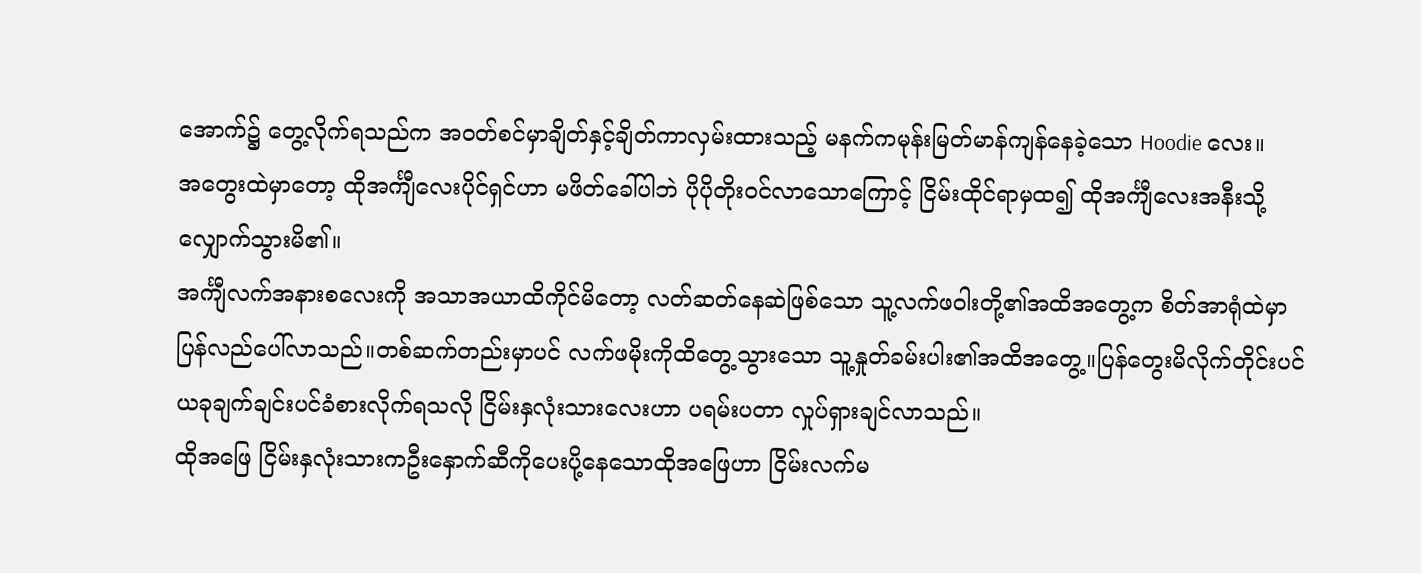အောက်၌ တွေ့လိုက်ရသည်က အဝတ်စင်မှာချိတ်နှင့်ချိတ်ကာလှမ်းထားသည့် မနက်ကမုန်းမြတ်မာန်ကျန်နေခဲ့သော Hoodie လေး။
အတွေးထဲမှာတော့ ထိုအင်္ကျီလေးပိုင်ရှင်ဟာ မဖိတ်ခေါ်ပါဘဲ ပိုပိုတိုးဝင်လာသောကြောင့် ငြိမ်းထိုင်ရာမှထ၍ ထိုအင်္ကျီလေးအနီးသို့လျှောက်သွားမိ၏။
အင်္ကျီလက်အနားစလေးကို အသာအယာထိကိုင်မိတော့ လတ်ဆတ်နေဆဲဖြစ်သော သူ့လက်ဖဝါးတို့၏အထိအတွေ့က စိတ်အာရုံထဲမှာပြန်လည်ပေါ်လာသည်။တစ်ဆက်တည်းမှာပင် လက်ဖမိုးကိုထိတွေ့သွားသော သူ့နှုတ်ခမ်းပါး၏အထိအတွေ့။ပြန်တွေးမိလိုက်တိုင်းပင် ယခုချက်ချင်းပင်ခံစားလိုက်ရသလို ငြိမ်းနှလုံးသားလေးဟာ ပရမ်းပတာ လှုပ်ရှားချင်လာသည်။
ထိုအဖြေ ငြိမ်းနှလုံးသားကဦးနှောက်ဆီကိုပေးပို့နေသောထိုအဖြေဟာ ငြိမ်းလက်မ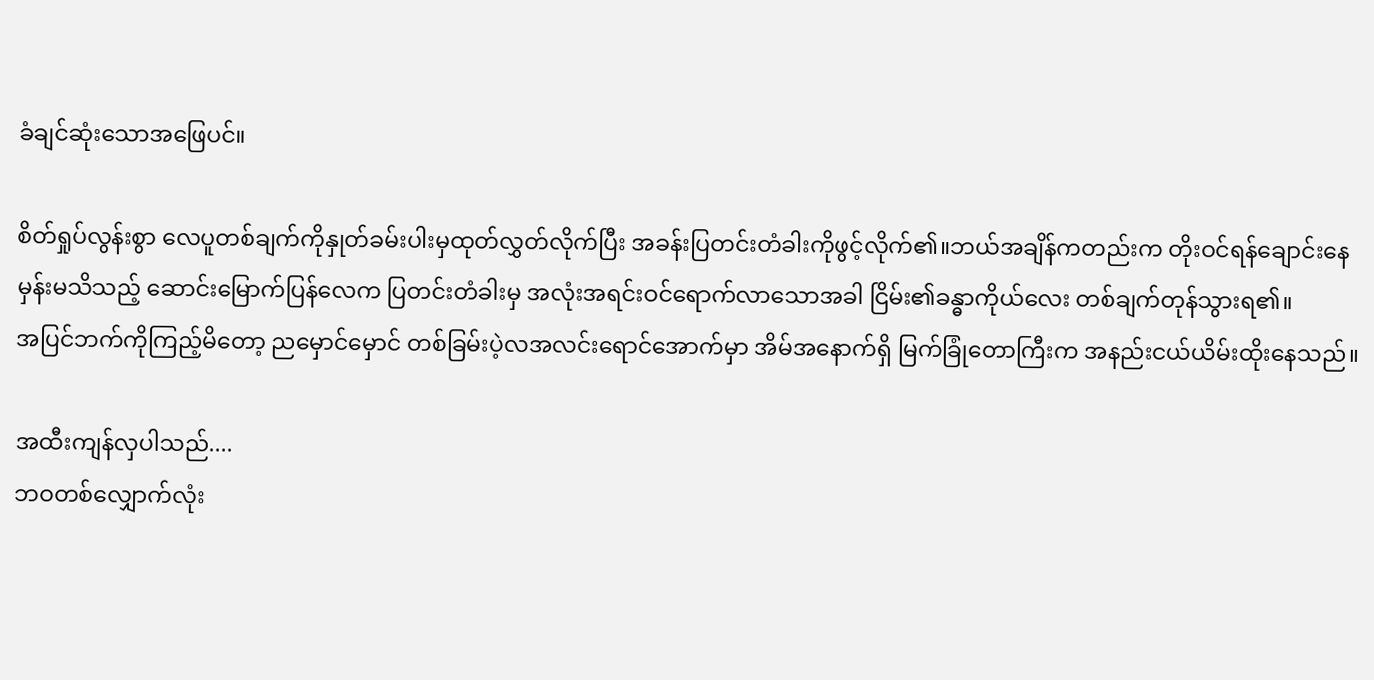ခံချင်ဆုံးသောအဖြေပင်။

စိတ်ရှုပ်လွန်းစွာ လေပူတစ်ချက်ကိုနှုတ်ခမ်းပါးမှထုတ်လွှတ်လိုက်ပြီး အခန်းပြတင်းတံခါးကိုဖွင့်လိုက်၏။ဘယ်အချိန်ကတည်းက တိုးဝင်ရန်ချောင်းနေမှန်းမသိသည့် ဆောင်းမြောက်ပြန်လေက ပြတင်းတံခါးမှ အလုံးအရင်းဝင်ရောက်လာသောအခါ ငြိမ်း၏ခန္ဓာကိုယ်လေး တစ်ချက်တုန်သွားရ၏။
အပြင်ဘက်ကိုကြည့်မိတော့ ညမှောင်မှောင် တစ်ခြမ်းပဲ့လအလင်းရောင်အောက်မှာ အိမ်အနောက်ရှိ မြက်ခြုံတောကြီးက အနည်းငယ်ယိမ်းထိုးနေသည်။

အထီးကျန်လှပါသည်....
ဘဝတစ်လျှောက်လုံး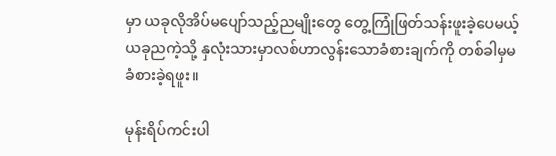မှာ ယခုလိုအိပ်မပျော်သည့်ညမျိုးတွေ တွေ့ကြုံဖြတ်သန်းဖူးခဲ့ပေမယ့် ယခုညကဲ့သို့ နှလုံးသားမှာလစ်ဟာလွန်းသောခံစားချက်ကို တစ်ခါမှမခံစားခဲ့ရဖူး။

မုန်းရိပ်ကင်းပါ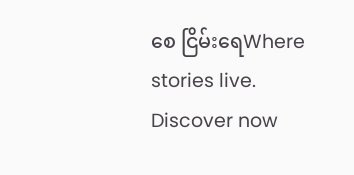စေ ငြိမ်းရေWhere stories live. Discover now